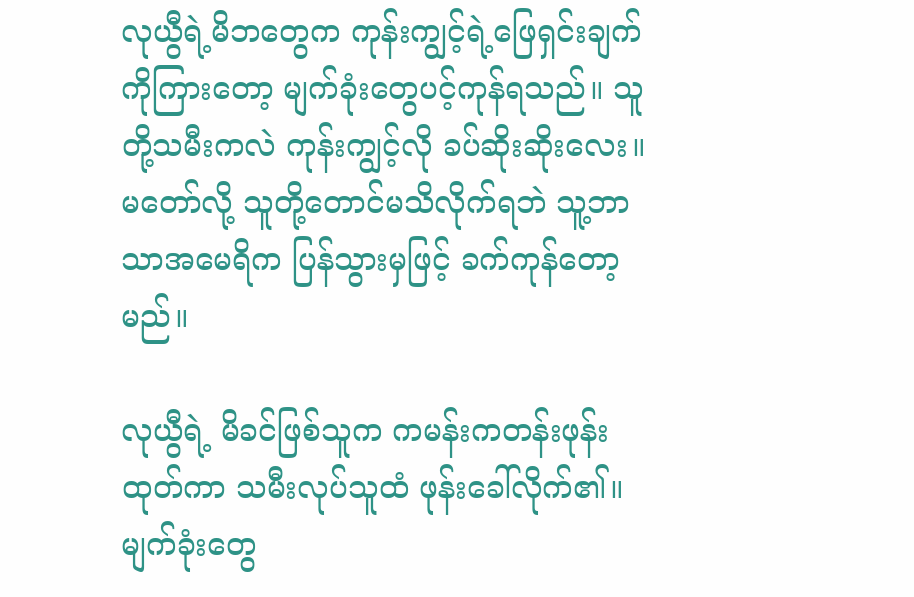လုယွီရဲ့မိဘတွေက ကုန်းကျွင့်ရဲ့ဖြေရှင်းချက်ကိုကြားတော့ မျက်ခုံးတွေပင့်ကုန်ရသည်။ သူတို့သမီးကလဲ ကုန်းကျွင့်လို ခပ်ဆိုးဆိုးလေး။ မတော်လို့ သူတို့တောင်မသိလိုက်ရဘဲ သူ့ဘာသာအမေရိက ပြန်သွားမှဖြင့် ခက်ကုန်တော့မည်။

လုယွီရဲ့ မိခင်ဖြစ်သူက ကမန်းကတန်းဖုန်းထုတ်ကာ သမီးလုပ်သူထံ ဖုန်းခေါ်လိုက်၏။ မျက်ခုံးတွေ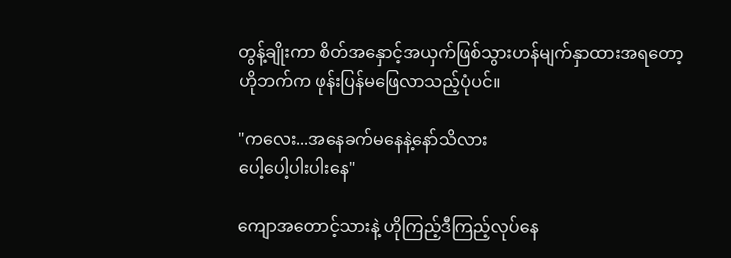တွန့်ချိုးကာ စိတ်အနှောင့်အယှက်ဖြစ်သွားဟန်မျက်နှာထားအရတော့ ဟိုဘက်က ဖုန်းပြန်မဖြေလာသည့်ပုံပင်။

"ကလေး...အနေခက်မနေနဲ့နော်သိလား
ပေါ့ပေါ့ပါးပါးနေ"

ကျောအတောင့်သားနဲ့ ဟိုကြည့်ဒီကြည့်လုပ်နေ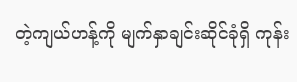တဲ့ကျယ်ဟန့်ကို မျက်နှာချင်းဆိုင်ခုံရှိ ကုန်း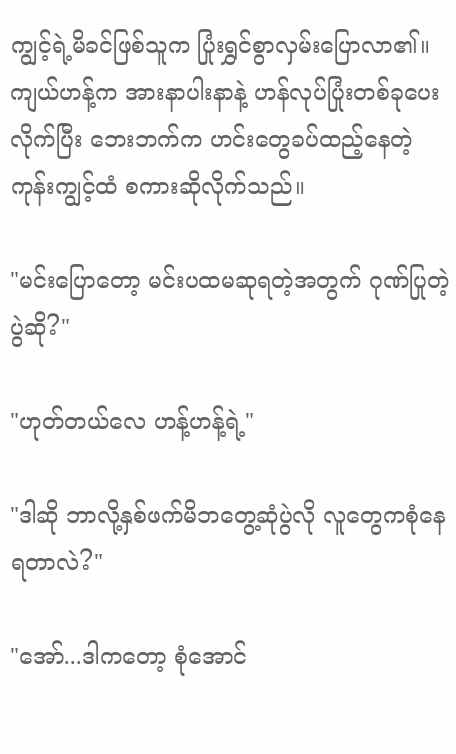ကျွင့်ရဲ့မိခင်ဖြစ်သူက ပြုံးရွှင်စွာလှမ်းပြောလာ၏။ ကျယ်ဟန့်က အားနာပါးနာနဲ့ ဟန်လုပ်ပြုံးတစ်ခုပေးလိုက်ပြီး ဘေးဘက်က ဟင်းတွေခပ်ထည့်နေတဲ့ကုန်းကျွင့်ထံ စကားဆိုလိုက်သည်။

"မင်းပြောတော့ မင်းပထမဆုရတဲ့အတွက် ဂုဏ်ပြုတဲ့ပွဲဆို?"

"ဟုတ်တယ်လေ ဟန့်ဟန့်ရဲ့"

"ဒါဆို ဘာလို့နှစ်ဖက်မိဘတွေ့ဆုံပွဲလို လူတွေကစုံနေရတာလဲ?"

"အော်...ဒါကတော့ စုံအောင်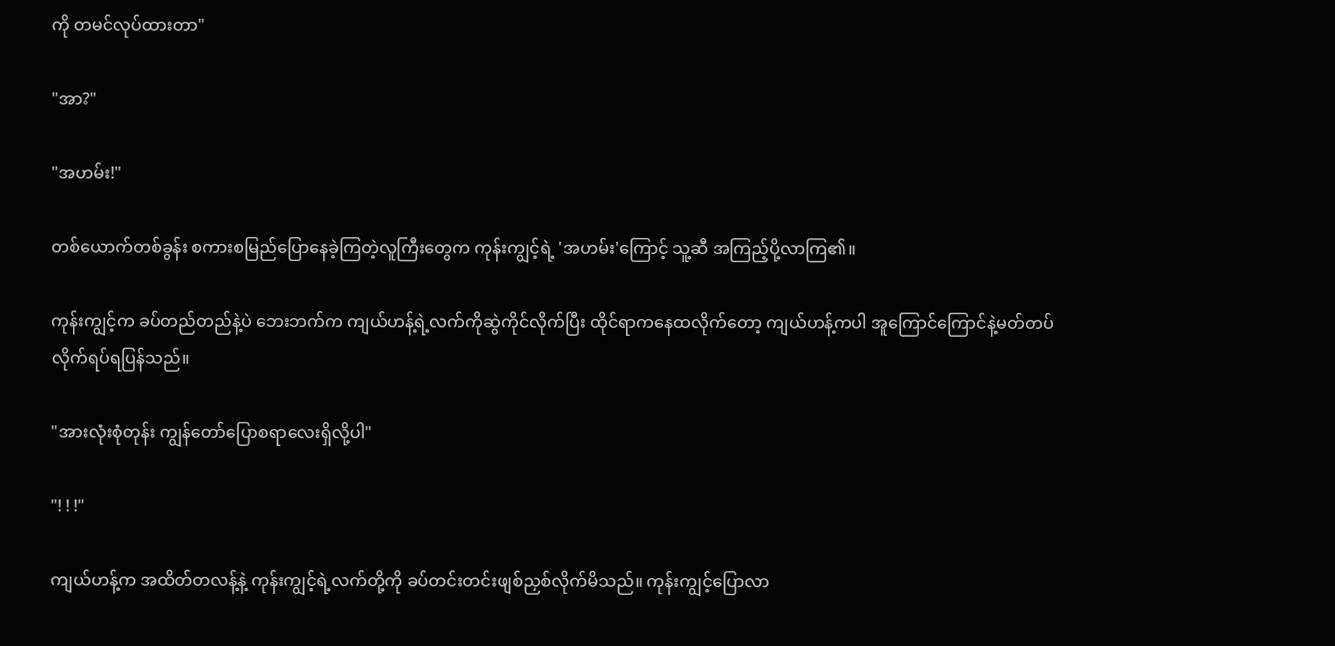ကို တမင်လုပ်ထားတာ"

"အာ?"

"အဟမ်း!"

တစ်ယောက်တစ်ခွန်း စကားစမြည်ပြောနေခဲ့ကြတဲ့လူကြီးတွေက ကုန်းကျွင့်ရဲ့ 'အဟမ်း'ကြောင့် သူ့ဆီ အကြည့်ပို့လာကြ၏။

ကုန်းကျွင့်က ခပ်တည်တည်နဲ့ပဲ ဘေးဘက်က ကျယ်ဟန့်ရဲ့လက်ကိုဆွဲကိုင်လိုက်ပြီး ထိုင်ရာကနေထလိုက်တော့ ကျယ်ဟန့်ကပါ အူကြောင်ကြောင်နဲ့မတ်တပ်လိုက်ရပ်ရပြန်သည်။

"အားလုံးစုံတုန်း ကျွန်တော်ပြောစရာလေးရှိလို့ပါ"

"! ! !"

ကျယ်ဟန့်က အထိတ်တလန့်နဲ့ ကုန်းကျွင့်ရဲ့လက်တို့ကို ခပ်တင်းတင်းဖျစ်ညှစ်လိုက်မိသည်။ ကုန်းကျွင့်ပြောလာ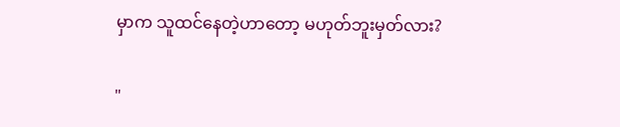မှာက သူထင်နေတဲ့ဟာတော့ မဟုတ်ဘူးမှတ်လား?

"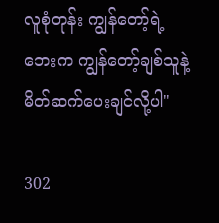လူစုံတုန်း ကျွန်တော့်ရဲ့ဘေးက ကျွန်တော့်ချစ်သူနဲ့ မိတ်ဆက်ပေးချင်လို့ပါ"

302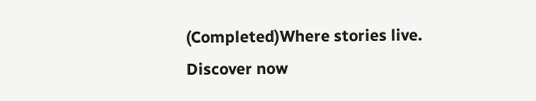(Completed)Where stories live. Discover now